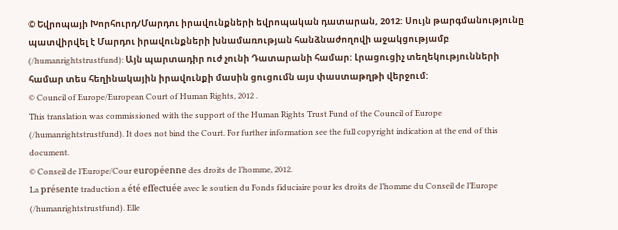© Եվրոպայի Խորհուրդ/Մարդու իրավունքների եվրոպական դատարան, 2012: Սույն թարգմանությունը պատվիրվել է Մարդու իրավունքների խնամառության հանձնաժողովի աջակցությամբ (/humanrightstrustfund): Այն պարտադիր ուժ չունի Դատարանի համար: Լրացուցիչ տեղեկությունների համար տես հեղինակային իրավունքի մասին ցուցումն այս փաստաթղթի վերջում:
© Council of Europe/European Court of Human Rights, 2012 .
This translation was commissioned with the support of the Human Rights Trust Fund of the Council of Europe (/humanrightstrustfund). It does not bind the Court. For further information see the full copyright indication at the end of this document.
© Conseil de l’Europe/Cour européenne des droits de l’homme, 2012.
La présente traduction a été effectuée avec le soutien du Fonds fiduciaire pour les droits de l’homme du Conseil de l’Europe (/humanrightstrustfund). Elle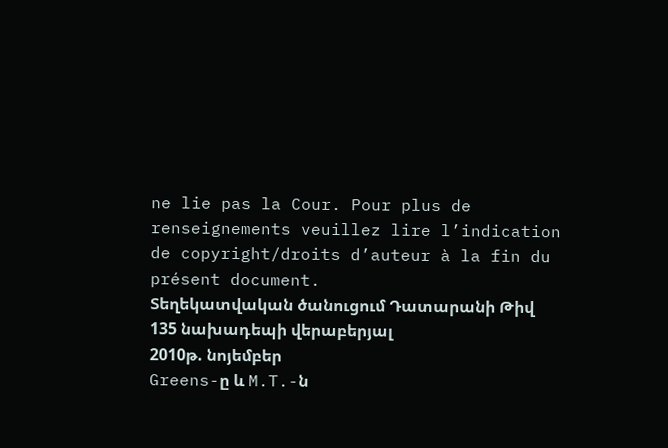ne lie pas la Cour. Pour plus de renseignements veuillez lire l’indication de copyright/droits d’auteur à la fin du présent document.
Տեղեկատվական ծանուցում Դատարանի Թիվ 135 նախադեպի վերաբերյալ
2010թ. նոյեմբեր
Greens-ը և M.T.-ն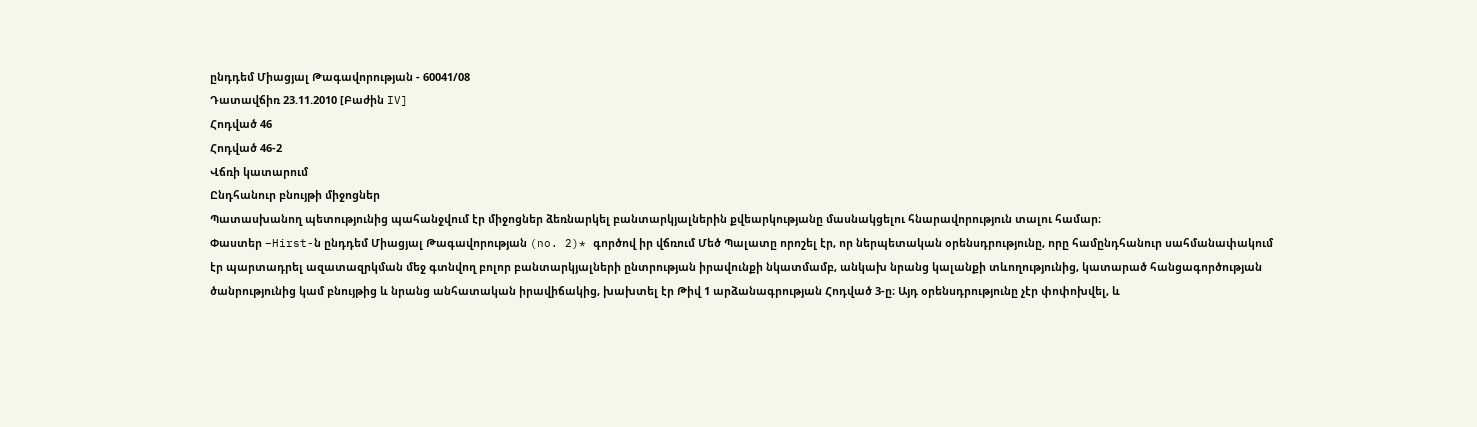ընդդեմ Միացյալ Թագավորության - 60041/08
Դատավճիռ 23.11.2010 [Բաժին IV]
Հոդված 46
Հոդված 46-2
Վճռի կատարում
Ընդհանուր բնույթի միջոցներ
Պատասխանող պետությունից պահանջվում էր միջոցներ ձեռնարկել բանտարկյալներին քվեարկությանը մասնակցելու հնարավորություն տալու համար։
Փաստեր –Hirst-ն ընդդեմ Միացյալ Թագավորության (no. 2)* գործով իր վճռում Մեծ Պալատը որոշել էր, որ ներպետական օրենսդրությունը, որը համընդհանուր սահմանափակում էր պարտադրել ազատազրկման մեջ գտնվող բոլոր բանտարկյալների ընտրության իրավունքի նկատմամբ, անկախ նրանց կալանքի տևողությունից, կատարած հանցագործության ծանրությունից կամ բնույթից և նրանց անհատական իրավիճակից, խախտել էր Թիվ 1 արձանագրության Հոդված 3-ը։ Այդ օրենսդրությունը չէր փոփոխվել, և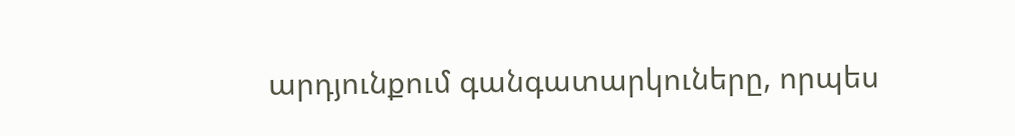արդյունքում գանգատարկուները, որպես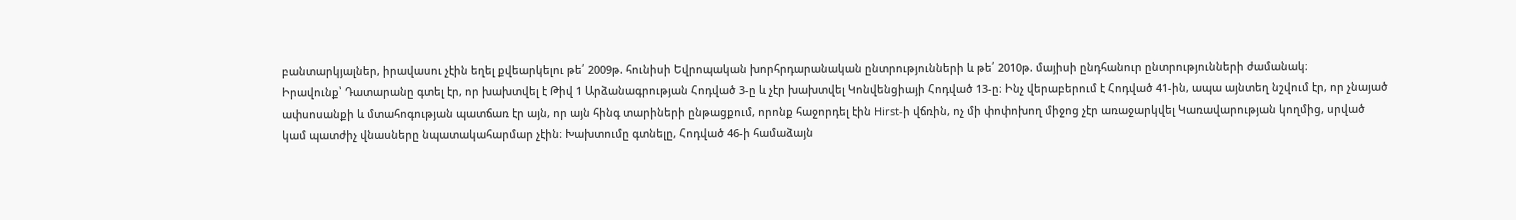բանտարկյալներ, իրավասու չէին եղել քվեարկելու թե՛ 2009թ. հունիսի Եվրոպական խորհրդարանական ընտրությունների և թե՛ 2010թ. մայիսի ընդհանուր ընտրությունների ժամանակ։
Իրավունք՝ Դատարանը գտել էր, որ խախտվել է Թիվ 1 Արձանագրության Հոդված 3-ը և չէր խախտվել Կոնվենցիայի Հոդված 13-ը։ Ինչ վերաբերում է Հոդված 41-ին, ապա այնտեղ նշվում էր, որ չնայած ափսոսանքի և մտահոգության պատճառ էր այն, որ այն հինգ տարիների ընթացքում, որոնք հաջորդել էին Hirst-ի վճռին, ոչ մի փոփոխող միջոց չէր առաջարկվել Կառավարության կողմից, սրված կամ պատժիչ վնասները նպատակահարմար չէին։ Խախտումը գտնելը, Հոդված 46-ի համաձայն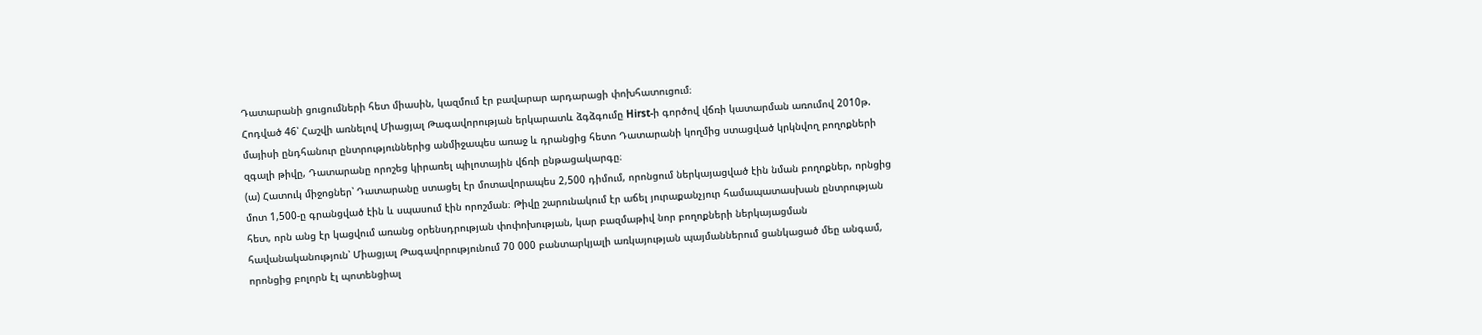Դատարանի ցուցումների հետ միասին, կազմում էր բավարար արդարացի փոխհատուցում։
Հոդված 46՝ Հաշվի առնելով Միացյալ Թագավորության երկարատև ձգձգումը Hirst-ի գործով վճռի կատարման առումով 2010թ. մայիսի ընդհանուր ընտրություններից անմիջապես առաջ և դրանցից հետո Դատարանի կողմից ստացված կրկնվող բողոքների զգալի թիվը, Դատարանը որոշեց կիրառել պիլոտային վճռի ընթացակարգը։
(ա) Հատուկ միջոցներ՝ Դատարանը ստացել էր մոտավորապես 2,500 դիմում, որոնցում ներկայացված էին նման բողոքներ, որնցից մոտ 1,500-ը գրանցված էին և սպասում էին որոշման։ Թիվը շարունակում էր աճել յուրաքանչյուր համապատասխան ընտրության հետ, որն անց էր կացվում առանց օրենսդրության փոփոխության, կար բազմաթիվ նոր բողոքների ներկայացման հավանականություն՝ Միացյալ Թագավորությունում 70 000 բանտարկյալի առկայության պայմաններում ցանկացած մեը անգամ, որոնցից բոլորն էլ պոտենցիալ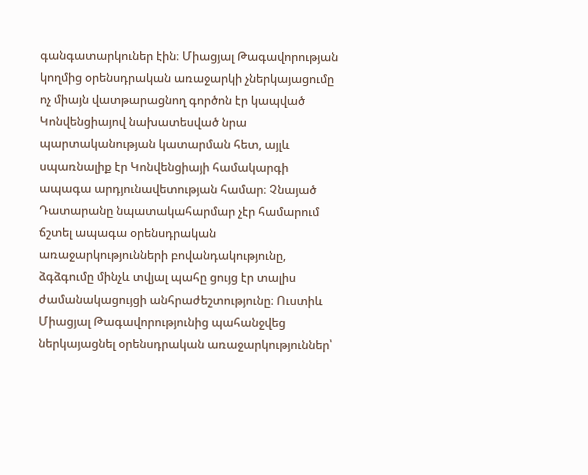գանգատարկուներ էին։ Միացյալ Թագավորության կողմից օրենսդրական առաջարկի չներկայացումը ոչ միայն վատթարացնող գործոն էր կապված Կոնվենցիայով նախատեսված նրա պարտականության կատարման հետ, այլև սպառնալիք էր Կոնվենցիայի համակարգի ապագա արդյունավետության համար։ Չնայած Դատարանը նպատակահարմար չէր համարում ճշտել ապագա օրենսդրական առաջարկությունների բովանդակությունը, ձգձգումը մինչև տվյալ պահը ցույց էր տալիս ժամանակացույցի անհրաժեշտությունը։ Ուստիև Միացյալ Թագավորությունից պահանջվեց ներկայացնել օրենսդրական առաջարկություններ՝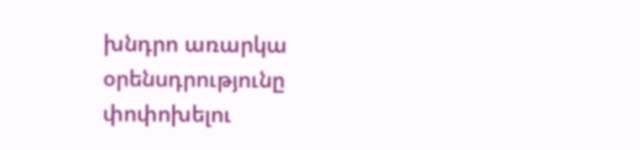խնդրո առարկա օրենսդրությունը փոփոխելու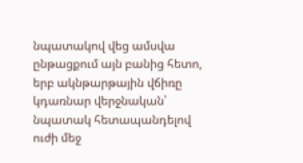նպատակով վեց ամսվա ընթացքում այն բանից հետո, երբ ակնթարթային վճիռը կդառնար վերջնական՝ նպատակ հետապանդելով ուժի մեջ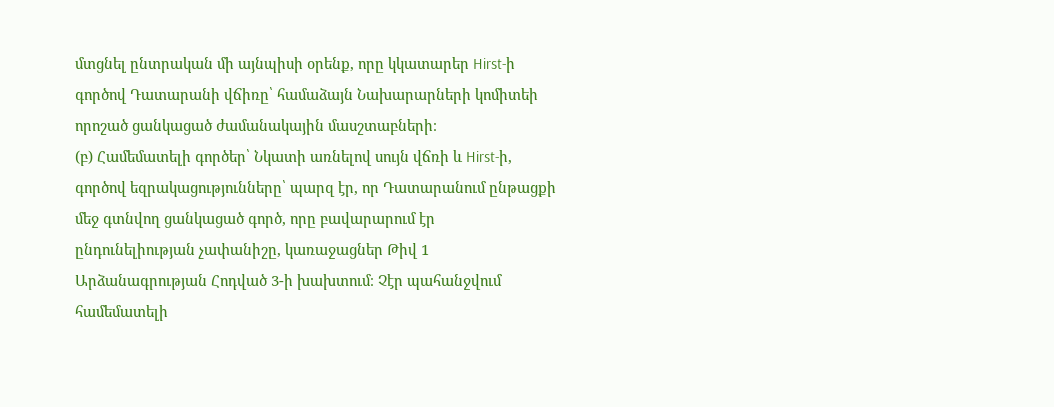մտցնել ընտրական մի այնպիսի օրենք, որը կկատարեր Hirst-ի գործով Դատարանի վճիռը՝ համաձայն Նախարարների կոմիտեի որոշած ցանկացած ժամանակային մասշտաբների։
(բ) Համեմատելի գործեր՝ Նկատի առնելով սույն վճռի և Hirst-ի, գործով եզրակացությունները՝ պարզ էր, որ Դատարանում ընթացքի մեջ գտնվող ցանկացած գործ, որը բավարարում էր ընդունելիության չափանիշը, կառաջացներ Թիվ 1 Արձանագրության Հոդված 3-ի խախտում։ Չէր պահանջվում համեմատելի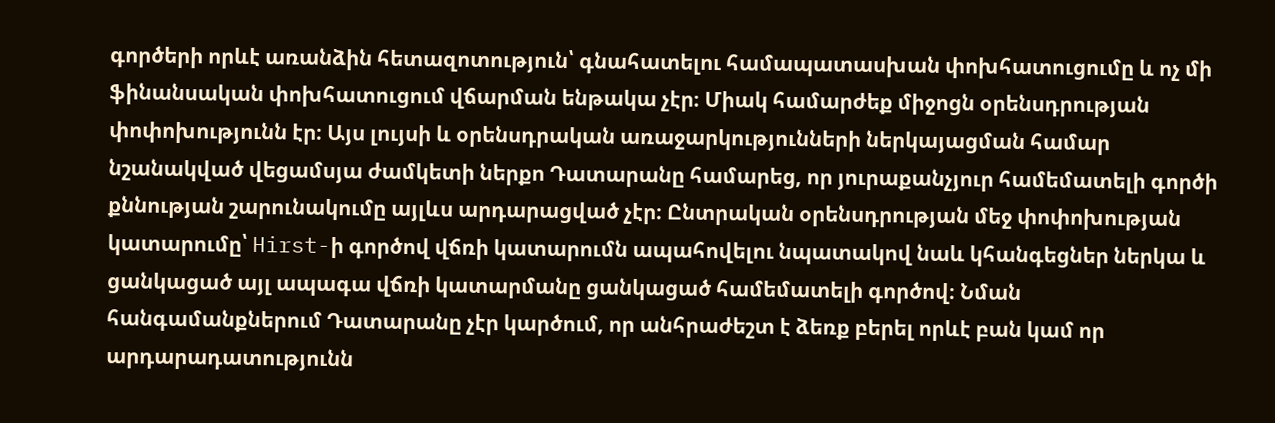գործերի որևէ առանձին հետազոտություն՝ գնահատելու համապատասխան փոխհատուցումը և ոչ մի ֆինանսական փոխհատուցում վճարման ենթակա չէր։ Միակ համարժեք միջոցն օրենսդրության փոփոխությունն էր։ Այս լույսի և օրենսդրական առաջարկությունների ներկայացման համար նշանակված վեցամսյա ժամկետի ներքո Դատարանը համարեց, որ յուրաքանչյուր համեմատելի գործի քննության շարունակումը այլևս արդարացված չէր։ Ընտրական օրենսդրության մեջ փոփոխության կատարումը՝ Hirst-ի գործով վճռի կատարումն ապահովելու նպատակով նաև կհանգեցներ ներկա և ցանկացած այլ ապագա վճռի կատարմանը ցանկացած համեմատելի գործով։ Նման հանգամանքներում Դատարանը չէր կարծում, որ անհրաժեշտ է ձեռք բերել որևէ բան կամ որ արդարադատությունն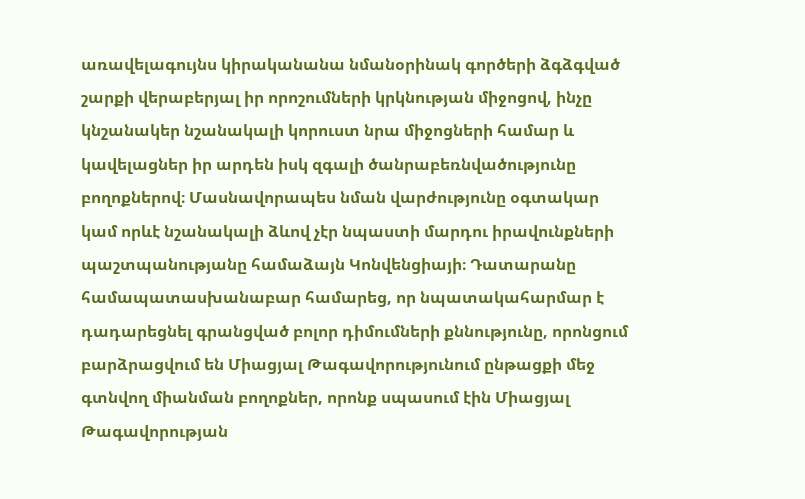առավելագույնս կիրականանա նմանօրինակ գործերի ձգձգված շարքի վերաբերյալ իր որոշումների կրկնության միջոցով, ինչը կնշանակեր նշանակալի կորուստ նրա միջոցների համար և կավելացներ իր արդեն իսկ զգալի ծանրաբեռնվածությունը բողոքներով։ Մասնավորապես նման վարժությունը օգտակար կամ որևէ նշանակալի ձևով չէր նպաստի մարդու իրավունքների պաշտպանությանը համաձայն Կոնվենցիայի։ Դատարանը համապատասխանաբար համարեց, որ նպատակահարմար է դադարեցնել գրանցված բոլոր դիմումների քննությունը, որոնցում բարձրացվում են Միացյալ Թագավորությունում ընթացքի մեջ գտնվող միանման բողոքներ, որոնք սպասում էին Միացյալ Թագավորության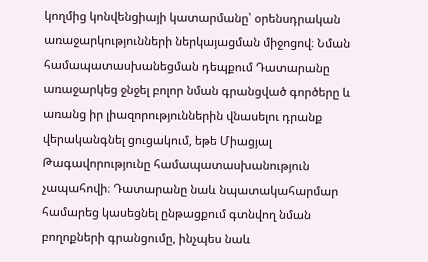կողմից կոնվենցիայի կատարմանը՝ օրենսդրական առաջարկությունների ներկայացման միջոցով։ Նման համապատասխանեցման դեպքում Դատարանը առաջարկեց ջնջել բոլոր նման գրանցված գործերը և առանց իր լիազորություններին վնասելու դրանք վերականգնել ցուցակում, եթե Միացյալ Թագավորությունը համապատասխանություն չապահովի։ Դատարանը նաև նպատակահարմար համարեց կասեցնել ընթացքում գտնվող նման բողոքների գրանցումը, ինչպես նաև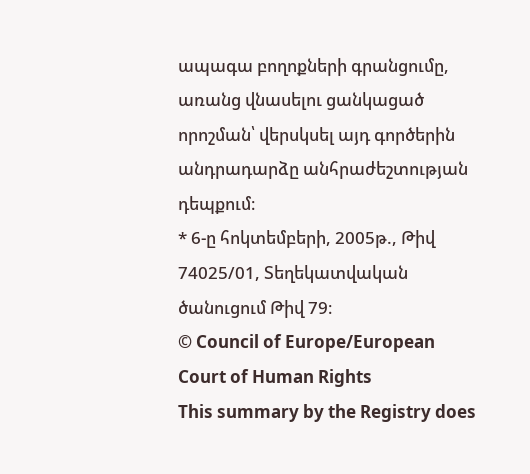ապագա բողոքների գրանցումը, առանց վնասելու ցանկացած որոշման՝ վերսկսել այդ գործերին անդրադարձը անհրաժեշտության դեպքում։
* 6-ը հոկտեմբերի, 2005թ., Թիվ 74025/01, Տեղեկատվական ծանուցում Թիվ 79։
© Council of Europe/European Court of Human Rights
This summary by the Registry does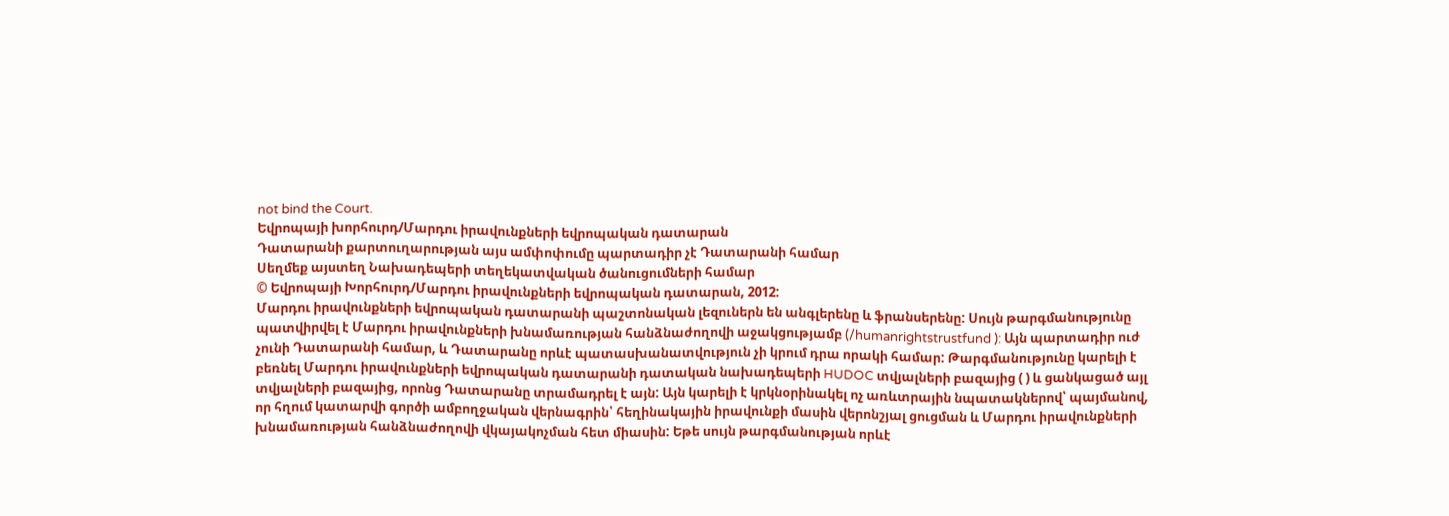not bind the Court.
Եվրոպայի խորհուրդ/Մարդու իրավունքների եվրոպական դատարան
Դատարանի քարտուղարության այս ամփոփումը պարտադիր չէ Դատարանի համար
Սեղմեք այստեղ Նախադեպերի տեղեկատվական ծանուցումների համար
© Եվրոպայի Խորհուրդ/Մարդու իրավունքների եվրոպական դատարան, 2012:
Մարդու իրավունքների եվրոպական դատարանի պաշտոնական լեզուներն են անգլերենը և ֆրանսերենը: Սույն թարգմանությունը պատվիրվել է Մարդու իրավունքների խնամառության հանձնաժողովի աջակցությամբ (/humanrightstrustfund ): Այն պարտադիր ուժ չունի Դատարանի համար, և Դատարանը որևէ պատասխանատվություն չի կրում դրա որակի համար: Թարգմանությունը կարելի է բեռնել Մարդու իրավունքների եվրոպական դատարանի դատական նախադեպերի HUDOC տվյալների բազայից ( ) և ցանկացած այլ տվյալների բազայից, որոնց Դատարանը տրամադրել է այն: Այն կարելի է կրկնօրինակել ոչ առևտրային նպատակներով՝ պայմանով, որ հղում կատարվի գործի ամբողջական վերնագրին՝ հեղինակային իրավունքի մասին վերոնշյալ ցուցման և Մարդու իրավունքների խնամառության հանձնաժողովի վկայակոչման հետ միասին: Եթե սույն թարգմանության որևէ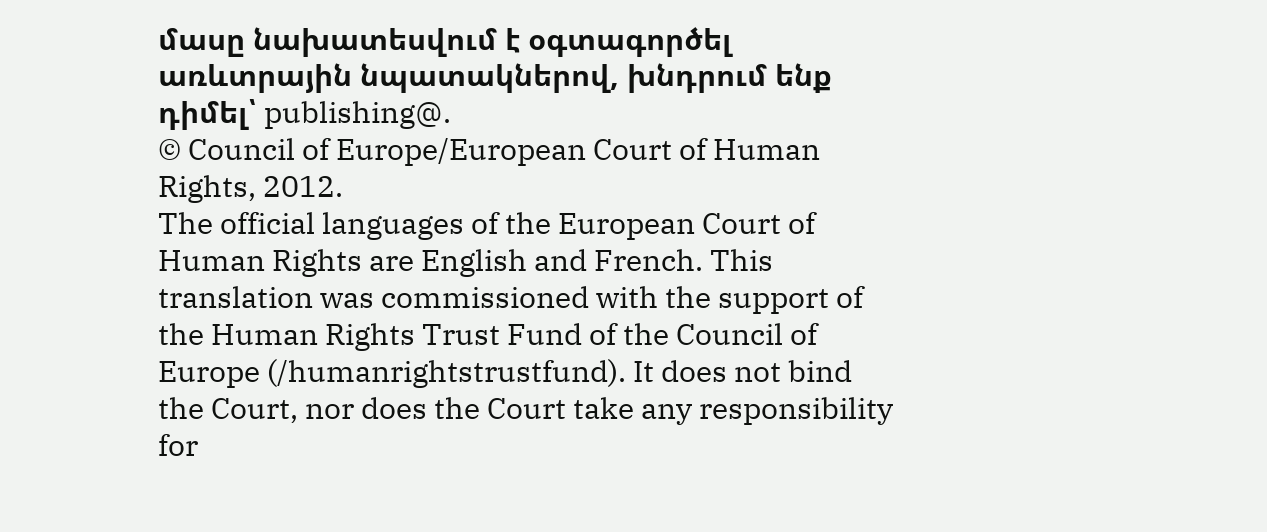մասը նախատեսվում է օգտագործել առևտրային նպատակներով, խնդրում ենք դիմել՝ publishing@.
© Council of Europe/European Court of Human Rights, 2012.
The official languages of the European Court of Human Rights are English and French. This translation was commissioned with the support of the Human Rights Trust Fund of the Council of Europe (/humanrightstrustfund). It does not bind the Court, nor does the Court take any responsibility for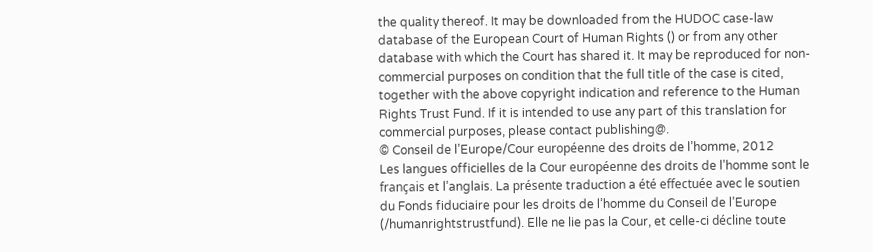the quality thereof. It may be downloaded from the HUDOC case-law database of the European Court of Human Rights () or from any other database with which the Court has shared it. It may be reproduced for non-commercial purposes on condition that the full title of the case is cited, together with the above copyright indication and reference to the Human Rights Trust Fund. If it is intended to use any part of this translation for commercial purposes, please contact publishing@.
© Conseil de l’Europe/Cour européenne des droits de l’homme, 2012
Les langues officielles de la Cour européenne des droits de l’homme sont le français et l’anglais. La présente traduction a été effectuée avec le soutien du Fonds fiduciaire pour les droits de l’homme du Conseil de l’Europe (/humanrightstrustfund). Elle ne lie pas la Cour, et celle-ci décline toute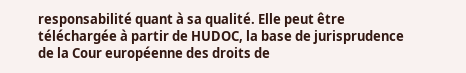responsabilité quant à sa qualité. Elle peut être téléchargée à partir de HUDOC, la base de jurisprudence de la Cour européenne des droits de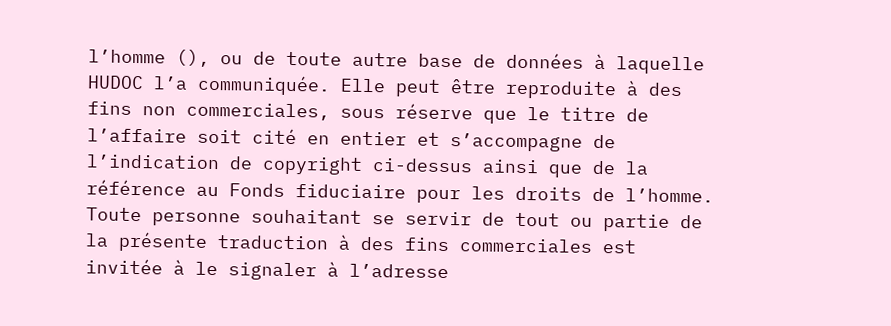l’homme (), ou de toute autre base de données à laquelle HUDOC l’a communiquée. Elle peut être reproduite à des fins non commerciales, sous réserve que le titre de l’affaire soit cité en entier et s’accompagne de l’indication de copyright ci-dessus ainsi que de la référence au Fonds fiduciaire pour les droits de l’homme. Toute personne souhaitant se servir de tout ou partie de la présente traduction à des fins commerciales est invitée à le signaler à l’adresse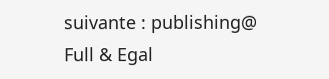suivante : publishing@
Full & Egal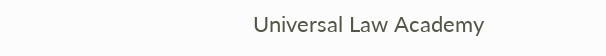Universal Law Academy